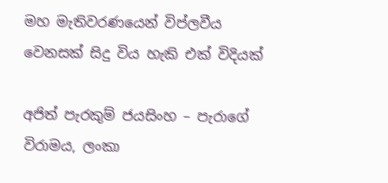මහ මැතිවරණයෙන් විප්ලවීය වෙනසක් සිදු විය හැකි එක් විදියක්

අජිත් පැරකුම් ජයසිංහ – පැරාගේ විරාමය, ලංකා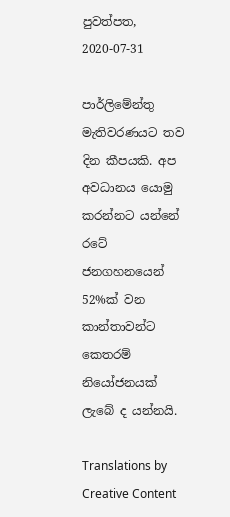පුවත්පත, 2020-07-31

පාර්ලිමේන්තු මැතිවරණයට තව දින කීපයකි. අප අවධානය යොමු කරන්නට යන්නේ රටේ ජනගහනයෙන් 52%ක් වන කාන්තාවන්ට කෙතරම් නියෝජනයක් ලැබේ ද යන්නයි.

Translations by Creative Content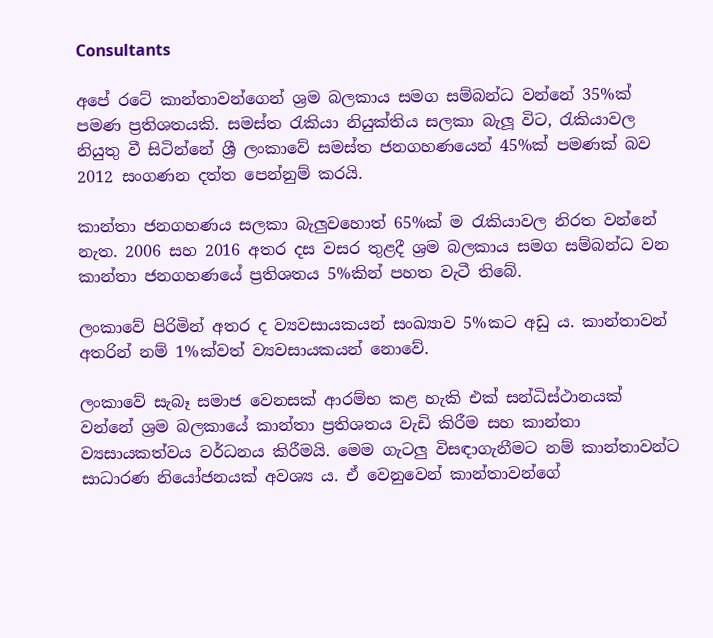Consultants

අපේ රටේ කාන්තාවන්ගෙන් ශ්‍රම බලකාය සමග සම්බන්ධ වන්නේ 35%ක් පමණ ප්‍රතිශතයකි. සමස්ත රැකියා නියුක්තිය සලකා බැලූ විට, රැකියාවල නියුතු වී සිටින්නේ ශ්‍රී ලංකාවේ සමස්ත ජනගහණයෙන් 45%ක් පමණක් බව 2012 සංගණන දත්ත පෙන්නුම් කරයි.

කාන්තා ජනගහණය සලකා බැලුවහොත් 65%ක් ම රැකියාවල නිරත වන්නේ නැත. 2006 සහ 2016 අතර දස වසර තුළදී ශ්‍ර‍ම බලකාය සමග සම්බන්ධ වන කාන්තා ජනගහණයේ ප්‍ර‍තිශතය 5%කින් පහත වැටී තිබේ.

ලංකාවේ පිරිමින් අතර ද ව්‍යවසායකයන් සංඛ්‍යාව 5%කට අඩු ය. කාන්තාවන් අතරින් නම් 1%ක්වත් ව්‍යවසායකයන් නොවේ.

ලංකාවේ සැබෑ සමාජ වෙනසක් ආරම්භ කළ හැකි එක් සන්ධිස්ථානයක් වන්නේ ශ්‍රම බලකායේ කාන්තා ප්‍රතිශතය වැඩි කිරීම සහ කාන්තා ව්‍යසායකත්වය වර්ධනය කිරීමයි. මෙම ගැටලු විසඳාගැනීමට නම් කාන්තාවන්ට සාධාරණ නියෝජනයක් අවශ්‍ය ය. ඒ වෙනුවෙන් කාන්තාවන්ගේ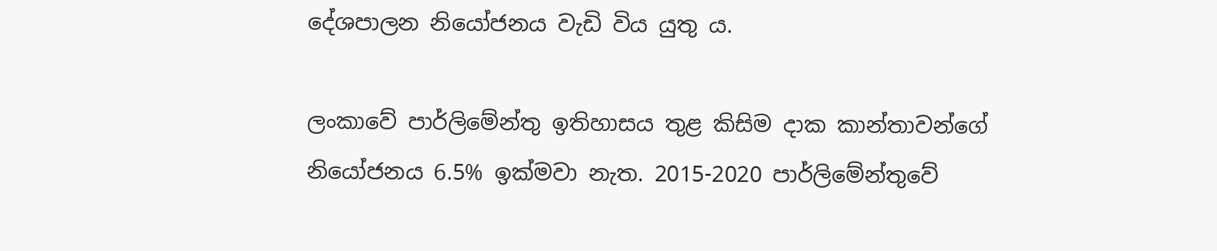දේශපාලන නියෝජනය වැඩි විය යුතු ය.

ලංකාවේ පාර්ලිමේන්තු ඉතිහාසය තුළ කිසිම දාක කාන්තාවන්ගේ නියෝජනය 6.5% ඉක්මවා නැත. 2015-2020 පාර්ලිමේන්තුවේ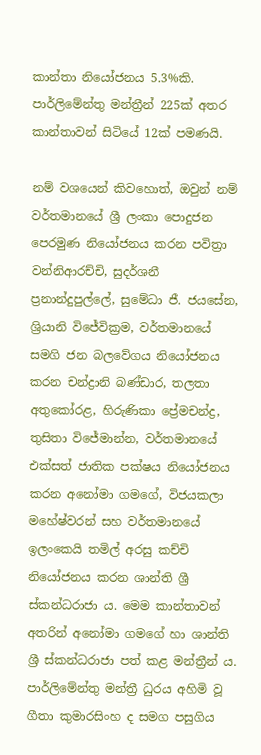කාන්තා නියෝජනය 5.3%කි. පාර්ලිමේන්තු මන්ත්‍රීන් 225ක් අතර කාන්තාවන් සිටියේ 12ක් පමණයි.

නම් වශයෙන් කිවහොත්, ඔවුන් නම් වර්තමානයේ ශ්‍රී ලංකා පොදුජන පෙරමුණ නියෝජනය කරන පවිත්‍රා වන්නිආරච්චි, සුදර්ශනී ප්‍රනාන්දුපුල්ලේ, සුමේධා ජී. ජයසේන, ශ්‍රියානි විජේවික්‍රම, වර්තමානයේ සමගි ජන බලවේගය නියෝජනය කරන චන්ද්‍රානි බණ්ඩාර, තලතා අතුකෝරළ, හිරුණිකා ප්‍රේමචන්ද්‍ර, තුසිතා විජේමාන්න, වර්තමානයේ එක්සත් ජාතික පක්ෂය නියෝජනය කරන අනෝමා ගමගේ, විජයකලා මහේෂ්වරන් සහ වර්තමානයේ ඉලංකෙයි තමිල් අරසු කච්චි නියෝජනය කරන ශාන්ති ශ්‍රී ස්කන්ධරාජා ය. මෙම කාන්තාවන් අතරින් අනෝමා ගමගේ හා ශාන්ති ශ්‍රී ස්කන්ධරාජා පත් කළ මන්ත්‍රීන් ය. පාර්ලිමේන්තු මන්ත්‍රී ධුරය අහිමි වූ ගීතා කුමාරසිංහ ද සමග පසුගිය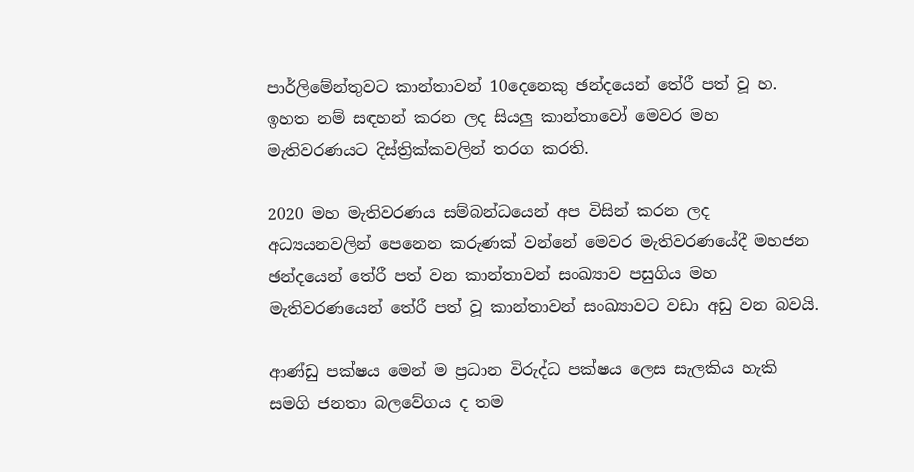පාර්ලිමේන්තුවට කාන්තාවන් 10දෙනෙකු ඡන්දයෙන් තේරී පත් වූ හ. ඉහත නම් සඳහන් කරන ලද සියලු කාන්තාවෝ මෙවර මහ මැතිවරණයට දිස්ත්‍රික්කවලින් තරග කරති.

2020 මහ මැතිවරණය සම්බන්ධයෙන් අප විසින් කරන ලද අධ්‍යයනවලින් පෙනෙන කරුණක් වන්නේ මෙවර මැතිවරණයේදී මහජන ඡන්දයෙන් තේරී පත් වන කාන්තාවන් සංඛ්‍යාව පසුගිය මහ මැතිවරණයෙන් තේරී පත් වූ කාන්තාවන් සංඛ්‍යාවට වඩා අඩු වන බවයි.

ආණ්ඩු පක්ෂය මෙන් ම ප්‍රධාන විරුද්ධ පක්ෂය ලෙස සැලකිය හැකි සමගි ජනතා බලවේගය ද තම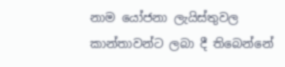නාම යෝජනා ලැයිස්තුවල කාන්තාවන්ට ලබා දී තිබෙන්නේ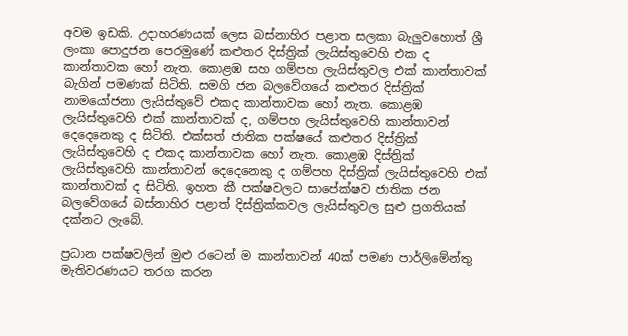අවම ඉඩකි. උදාහරණයක් ලෙස බස්නාහිර පළාත සලකා බැලුවහොත් ශ්‍රී ලංකා පොදුජන පෙරමුණේ කළුතර දිස්ත්‍රික් ලැයිස්තුවෙහි එක ද කාන්තාවක හෝ නැත. කොළඹ සහ ගම්පහ ලැයිස්තුවල එක් කාන්තාවක් බැගින් පමණක් සිටිති. සමගි ජන බලවේගයේ කළුතර දිස්ත්‍රික් නාමයෝජනා ලැයිස්තුවේ එකද කාන්තාවක හෝ නැත. කොළඹ ලැයිස්තුවෙහි එක් කාන්තාවක් ද, ගම්පහ ලැයිස්තුවෙහි කාන්තාවන් දෙදෙනෙකු ද සිටිති. එක්සත් ජාතික පක්ෂයේ කළුතර දිස්ත්‍රික් ලැයිස්තුවෙහි ද එකද කාන්තාවක හෝ නැත. කොළඹ දිස්ත්‍රික් ලැයිස්තුවෙහි කාන්තාවන් දෙදෙනෙකු ද ගම්පහ දිස්ත්‍රික් ලැයිස්තුවෙහි එක් කාන්තාවක් ද සිටිති. ඉහත කී පක්ෂවලට සාපේක්ෂව ජාතික ජන බලවේගයේ බස්නාහිර පළාත් දිස්ත්‍රික්කවල ලැයිස්තුවල සුළු ප්‍රගතියක් දක්නට ලැබේ.

ප්‍රධාන පක්ෂවලින් මුළු රටෙන් ම කාන්තාවන් 40ක් පමණ පාර්ලිමේන්තු මැතිවරණයට තරග කරන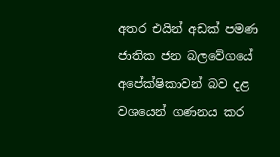අතර එයින් අඩක් පමණ ජාතික ජන බලවේගයේ අපේක්ෂිකාවන් බව දළ වශයෙන් ගණනය කර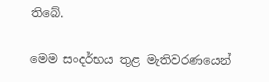තිබේ.

මෙම සංදර්භය තුළ මැතිවරණයෙන්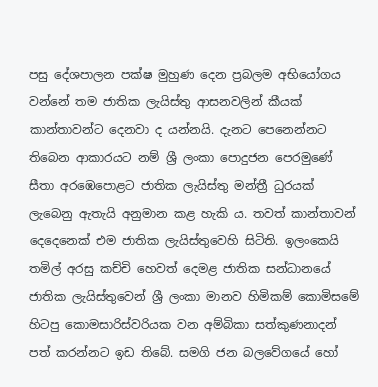පසු දේශපාලන පක්ෂ මුහුණ දෙන ප්‍රබලම අභියෝගය වන්නේ තම ජාතික ලැයිස්තු ආසනවලින් කීයක් කාන්තාවන්ට දෙනවා ද යන්නයි. දැනට පෙනෙන්නට තිබෙන ආකාරයට නම් ශ්‍රී ලංකා පොදුජන පෙරමුණේ සීතා අරඹෙපොළට ජාතික ලැයිස්තු මන්ත්‍රී ධුරයක් ලැබෙනු ඇතැයි අනුමාන කළ හැකි ය. තවත් කාන්තාවන් දෙදෙනෙක් එම ජාතික ලැයිස්තුවෙහි සිටිති. ඉලංකෙයි තමිල් අරසු කච්චි හෙවත් දෙමළ ජාතික සන්ධානයේ ජාතික ලැයිස්තුවෙන් ශ්‍රී ලංකා මානව හිමිකම් කොමිසමේ හිටපු කොමසාරිස්වරියක වන අම්බිකා සත්කුණනාදන් පත් කරන්නට ඉඩ තිබේ. සමගි ජන බලවේගයේ හෝ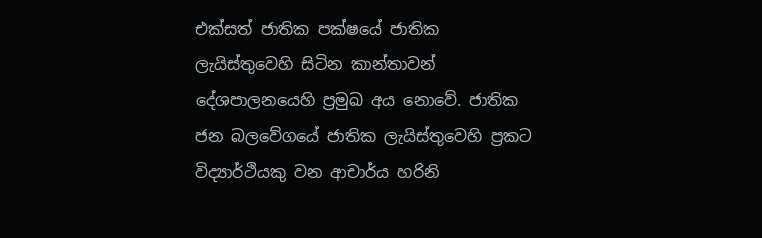එක්සත් ජාතික පක්ෂයේ ජාතික ලැයිස්තුවෙහි සිටින කාන්තාවන් දේශපාලනයෙහි ප්‍රමුඛ අය නොවේ. ජාතික ජන බලවේගයේ ජාතික ලැයිස්තුවෙහි ප්‍රකට විද්‍යාර්ථියකු වන ආචාර්ය හරිනි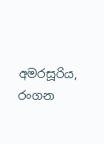අමරසූරිය, රංගන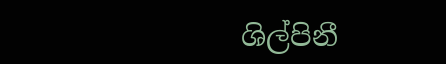ශිල්පිනී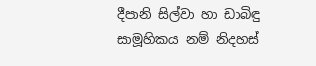දීපානි සිල්වා හා ඩාබිඳු සාමූහිකය නම් නිදහස්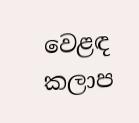වෙළඳ කලාප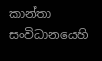කාන්තා සංවිධානයෙහි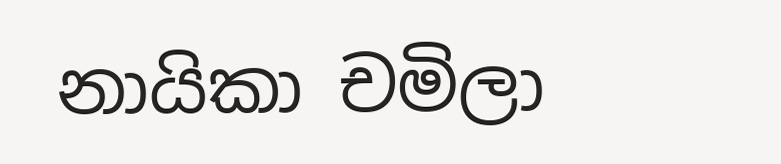නායිකා චමිලා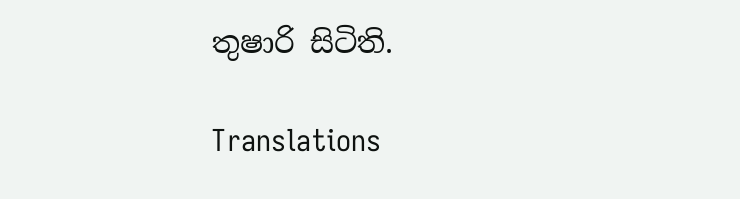තුෂාරි සිටිති.

Translations